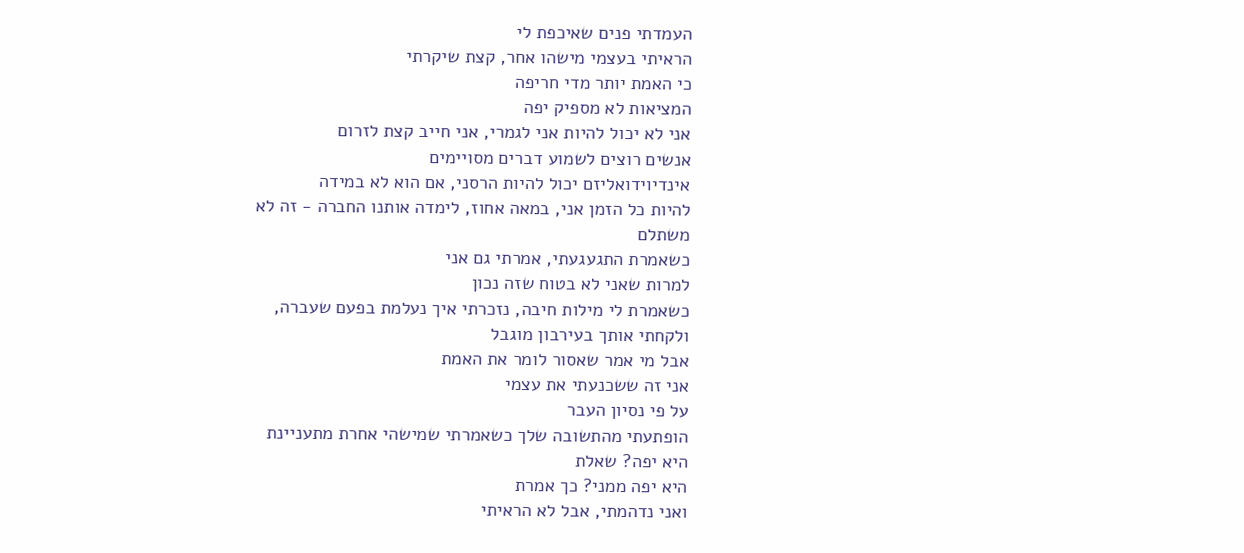העמדתי פנים שאיכפת לי
הראיתי בעצמי מישהו אחר, קצת שיקרתי
כי האמת יותר מדי חריפה
המציאות לא מספיק יפה
אני לא יכול להיות אני לגמרי, אני חייב קצת לזרום
אנשים רוצים לשמוע דברים מסויימים
אינדיוידואליזם יכול להיות הרסני, אם הוא לא במידה
להיות כל הזמן אני, במאה אחוז, לימדה אותנו החברה - זה לא
משתלם
כשאמרת התגעגעתי, אמרתי גם אני
למרות שאני לא בטוח שזה נכון
כשאמרת לי מילות חיבה, נזכרתי איך נעלמת בפעם שעברה,
ולקחתי אותך בעירבון מוגבל
אבל מי אמר שאסור לומר את האמת
אני זה ששכנעתי את עצמי
על פי נסיון העבר
הופתעתי מהתשובה שלך כשאמרתי שמישהי אחרת מתעניינת
היא יפה? שאלת
היא יפה ממני? כך אמרת
ואני נדהמתי, אבל לא הראיתי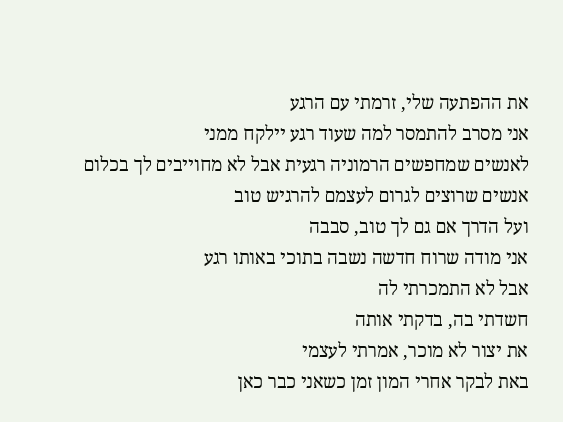את ההפתעה שלי, זרמתי עם הרגע
אני מסרב להתמסר למה שעוד רגע יילקח ממני
לאנשים שמחפשים הרמוניה רגעית אבל לא מחוייבים לך בכלום
אנשים שרוצים לגרום לעצמם להרגיש טוב
ועל הדרך אם גם לך טוב, סבבה
אני מודה שרוח חדשה נשבה בתוכי באותו רגע
אבל לא התמכרתי לה
חשדתי בה, בדקתי אותה
את יצור לא מוכר, אמרתי לעצמי
באת לבקר אחרי המון זמן כשאני כבר כאן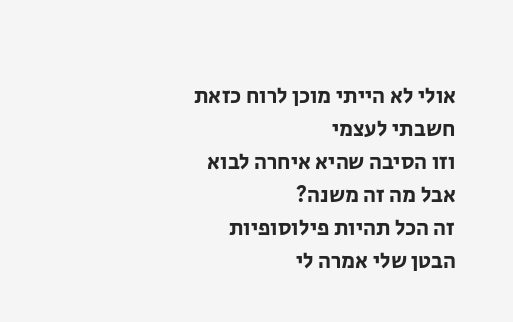אולי לא הייתי מוכן לרוח כזאת
חשבתי לעצמי
וזו הסיבה שהיא איחרה לבוא
אבל מה זה משנה?
זה הכל תהיות פילוסופיות
הבטן שלי אמרה לי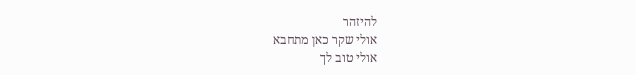להיזהר
אולי שקר כאן מתחבא
אולי טוב לך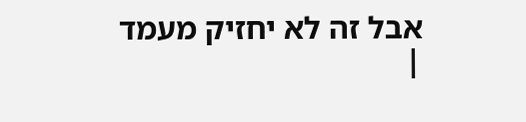אבל זה לא יחזיק מעמד |